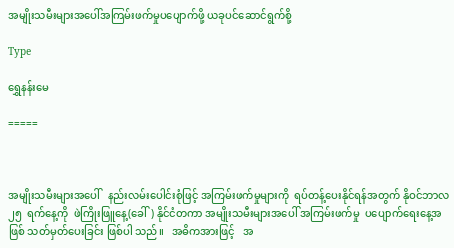အမျိုးသမီးများအပေါ်အကြမ်းဖက်မှုပပျောက်ဖို့ ယခုပင်ဆောင်ရွက်စို့

Type

ရွှေနန်းမေ

=====



အမျိုးသမီးများအပေါ်   နည်းလမ်းပေါင်းစုံဖြင့် အကြမ်းဖက်မှုများကို  ရပ်တန့်ပေးနိုင်ရန်အတွက် နိုဝင်ဘာလ   ၂၅  ရက်နေ့ကို  ဖဲကြိုးဖြူနေ့(ခေါ်) နိုင်ငံတကာ အမျိုးသမီးများအပေါ် အကြမ်းဖက်မှု  ပပျောက်ရေးနေ့အဖြစ် သတ်မှတ်ပေးခြင်း ဖြစ်ပါ သည်။   အဓိကအားဖြင့်   အ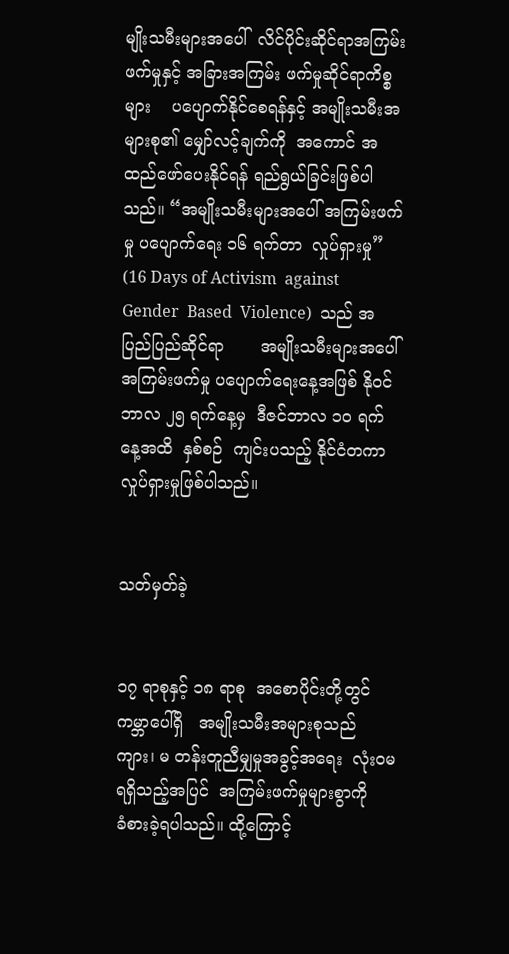မျိုးသမီးများအပေါ်  လိင်ပိုင်းဆိုင်ရာအကြမ်းဖက်မှုနှင့် အခြားအကြမ်း ဖက်မှုဆိုင်ရာကိစ္စများ    ပပျောက်နိုင်စေရန်နှင့် အမျိုးသမီးအများစု၏ မျှော်လင့်ချက်ကို  အကောင် အထည်ဖော်ပေးနိုင်ရန် ရည်ရွယ်ခြင်းဖြစ်ပါသည်။ “အမျိုးသမီးများအပေါ် အကြမ်းဖက်မှု ပပျောက်ရေး ၁၆ ရက်တာ  လှုပ်ရှားမှု” (16 Days of Activism  against  Gender  Based  Violence)  သည် အပြည်ပြည်ဆိုင်ရာ       အမျိုးသမီးများအပေါ် အကြမ်းဖက်မှု ပပျောက်ရေးနေ့အဖြစ် နိုဝင်ဘာလ ၂၅ ရက်နေ့မှ  ဒီဇင်ဘာလ ၁၀ ရက်နေ့အထိ  နှစ်စဉ်  ကျင်းပသည့် နိုင်ငံတကာလှုပ်ရှားမှုဖြစ်ပါသည်။


သတ်မှတ်ခဲ့


၁၇ ရာစုနှင့် ၁၈ ရာစု  အစောပိုင်းတို့တွင် ကမ္ဘာပေါ်ရှိ   အမျိုးသမီးအများစုသည် ကျား၊ မ တန်းတူညီမျှမှုအခွင့်အရေး  လုံးဝမရရှိသည့်အပြင်  အကြမ်းဖက်မှုများစွာကို     ခံစားခဲ့ရပါသည်။ ထို့ကြောင့်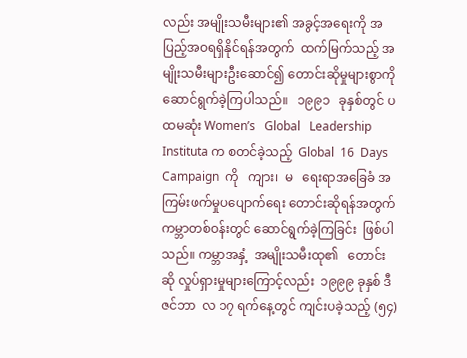လည်း အမျိုးသမီးများ၏ အခွင့်အရေးကို အပြည့်အဝရရှိနိုင်ရန်အတွက်  ထက်မြက်သည့် အမျိုးသမီးများဦးဆောင်၍ တောင်းဆိုမှုများစွာကို  ဆောင်ရွက်ခဲ့ကြပါသည်။   ၁၉၉၁   ခုနှစ်တွင် ပထမဆုံး Womenʼs   Global   Leadership Instituta က စတင်ခဲ့သည့်  Global  16  Days Campaign  ကို   ကျား၊  မ   ရေးရာအခြေခံ အကြမ်းဖက်မှုပပျောက်ရေး တောင်းဆိုရန်အတွက် ကမ္ဘာတစ်ဝန်းတွင် ဆောင်ရွက်ခဲ့ကြခြင်း  ဖြစ်ပါ သည်။ ကမ္ဘာအနှံ့  အမျိုးသမီးထု၏   တောင်းဆို လှုပ်ရှားမှုများကြောင့်လည်း  ၁၉၉၉ ခုနှစ် ဒီဇင်ဘာ  လ ၁၇ ရက်နေ့တွင် ကျင်းပခဲ့သည့် (၅၄)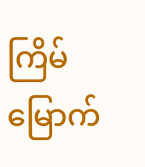ကြိမ်မြောက်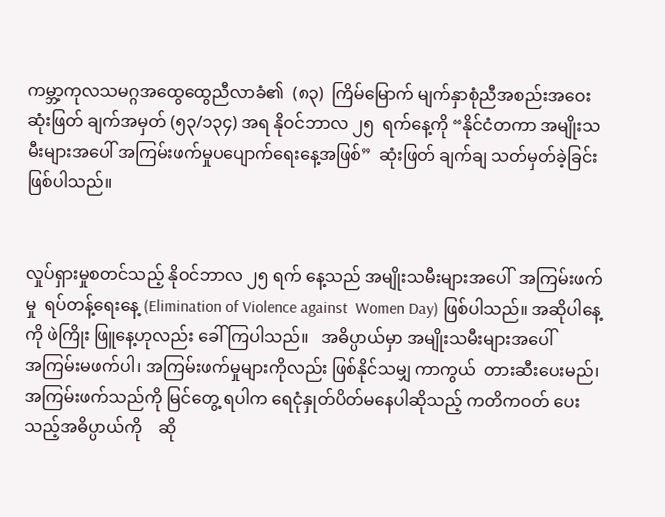ကမ္ဘာ့ကုလသမဂ္ဂအထွေထွေညီလာခံ၏  (၈၃)  ကြိမ်မြောက် မျက်နှာစုံညီအစည်းအဝေး ဆုံးဖြတ် ချက်အမှတ် (၅၃/၁၃၄) အရ နိုဝင်ဘာလ ၂၅  ရက်နေ့ကို “နိုင်ငံတကာ အမျိုးသမီးများအပေါ် အကြမ်းဖက်မှုပပျောက်ရေးနေ့အဖြစ်”  ဆုံးဖြတ် ချက်ချ သတ်မှတ်ခဲ့ခြင်းဖြစ်ပါသည်။


လှုပ်ရှားမှုစတင်သည့် နိုဝင်ဘာလ ၂၅ ရက် နေ့သည် အမျိုးသမီးများအပေါ်  အကြမ်းဖက်မှု  ရပ်တန့်ရေးနေ့ (Elimination of Violence against  Women Day) ဖြစ်ပါသည်။ အဆိုပါနေ့ကို ဖဲကြိုး ဖြူနေ့ဟုလည်း ခေါ်ကြပါသည်။   အဓိပ္ပာယ်မှာ အမျိုးသမီးများအပေါ်        အကြမ်းမဖက်ပါ၊ အကြမ်းဖက်မှု‌များကိုလည်း ဖြစ်နိုင်သမျှ ကာကွယ်  တားဆီးပေးမည်၊  အကြမ်းဖက်သည်ကို မြင်တွေ့ ရပါက ရေငုံနှုတ်ပိတ်မနေပါဆိုသည့် ကတိကဝတ် ပေးသည့်အဓိပ္ပာယ်ကို    ဆို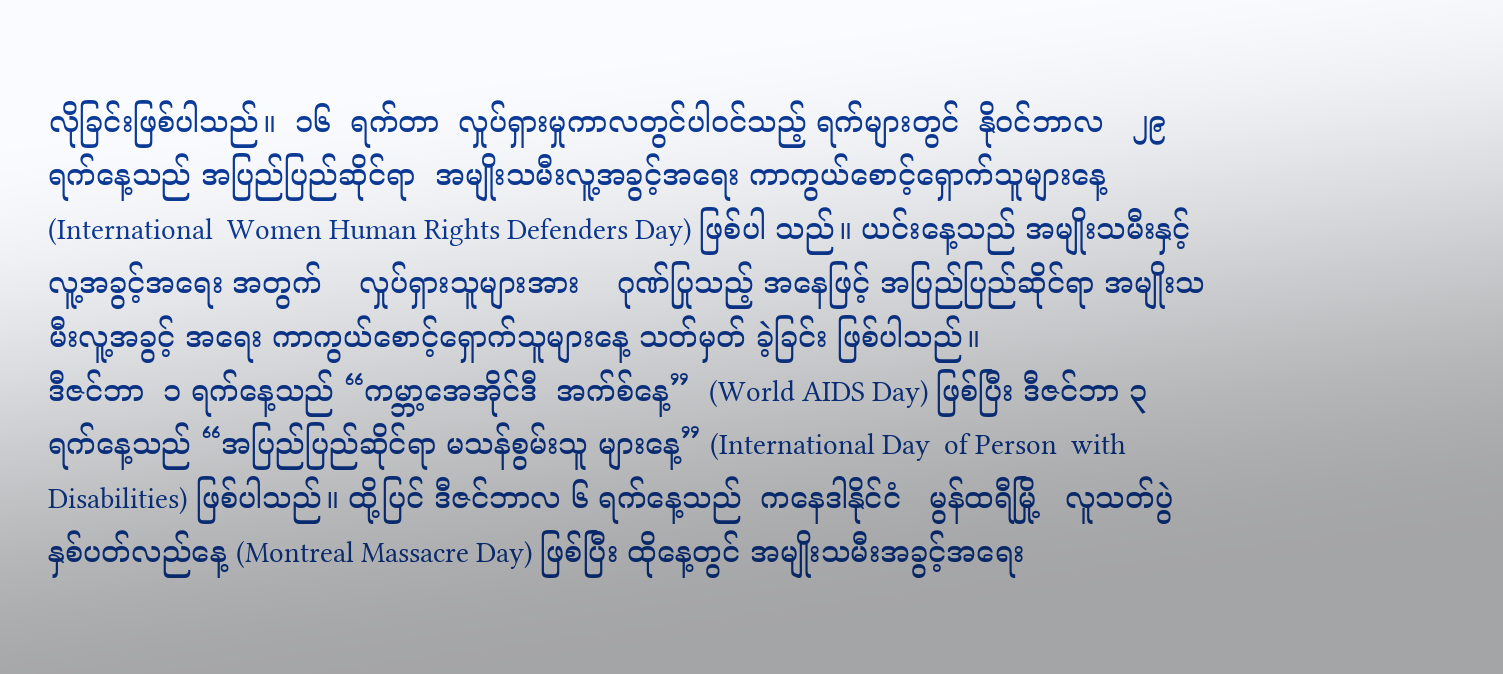လိုခြင်းဖြစ်ပါသည်။  ၁၆  ရက်တာ  လှုပ်ရှားမှုကာလတွင်ပါဝင်သည့် ရက်များတွင်  နိုဝင်ဘာလ   ၂၉   ရက်နေ့သည် အပြည်ပြည်ဆိုင်ရာ  အမျိုးသမီးလူ့အခွင့်အရေး ကာကွယ်စောင့်ရှောက်သူများနေ့ (International  Women Human Rights Defenders Day) ဖြစ်ပါ သည်။ ယင်းနေ့သည် အမျိုးသမီးနှင့် လူ့အခွင့်အရေး အတွက်    လှုပ်ရှားသူများအား    ဂုဏ်ပြုသည့် အနေဖြင့် အပြည်ပြည်ဆိုင်ရာ အမျိုးသမီးလူ့အခွင့် အရေး ကာကွယ်စောင့်ရှောက်သူများနေ့ သတ်မှတ် ခဲ့ခြင်း ဖြစ်ပါသည်။
ဒီဇင်ဘာ  ၁ ရက်နေ့သည် “ကမ္ဘာ့အေအိုင်ဒီ  အက်စ်နေ့”  (World AIDS Day) ဖြစ်ပြီး ဒီဇင်ဘာ ၃ ရက်နေ့သည် “အပြည်ပြည်ဆိုင်ရာ မသန်စွမ်းသူ များနေ့” (International Day  of Person  with  Disabilities) ဖြစ်ပါသည်။ ထို့ပြင် ဒီဇင်ဘာလ ၆ ရက်နေ့သည်  ကနေဒါနိုင်ငံ   မွန်ထရီမြို့   လူသတ်ပွဲ  နှစ်ပတ်လည်နေ့ (Montreal Massacre Day) ဖြစ်ပြီး ထိုနေ့တွင် အမျိုးသမီးအခွင့်အရေး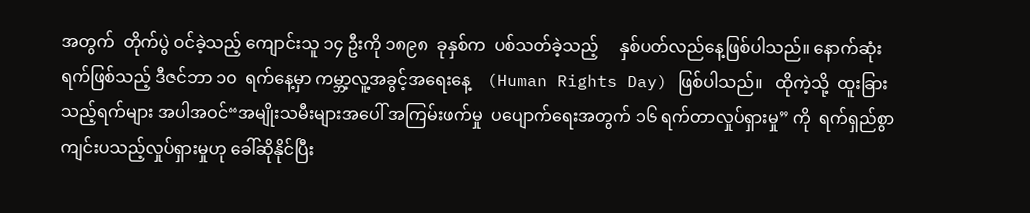အတွက်  တိုက်ပွဲ ဝင်ခဲ့သည့် ကျောင်းသူ ၁၄ ဦးကို ၁၈၉၈  ခုနှစ်က  ပစ်သတ်ခဲ့သည့်     နှစ်ပတ်လည်နေ့ဖြစ်ပါသည်။ နောက်ဆုံးရက်ဖြစ်သည့် ဒီဇင်ဘာ ၁၀  ရက်နေ့မှာ ကမ္ဘာ့လူ့အခွင့်အရေးနေ့    (Human Rights Day) ဖြစ်ပါသည်။   ထိုကဲ့သို့  ထူးခြားသည့်ရက်များ အပါအဝင်“အမျိုးသမီးများအပေါ် အကြမ်းဖက်မှု  ပပျောက်ရေးအတွက် ၁၆ ရက်တာလှုပ်ရှားမှု” ကို  ရက်ရှည်စွာကျင်းပသည့်လှုပ်ရှားမှုဟု ခေါ်ဆိုနိုင်ပြီး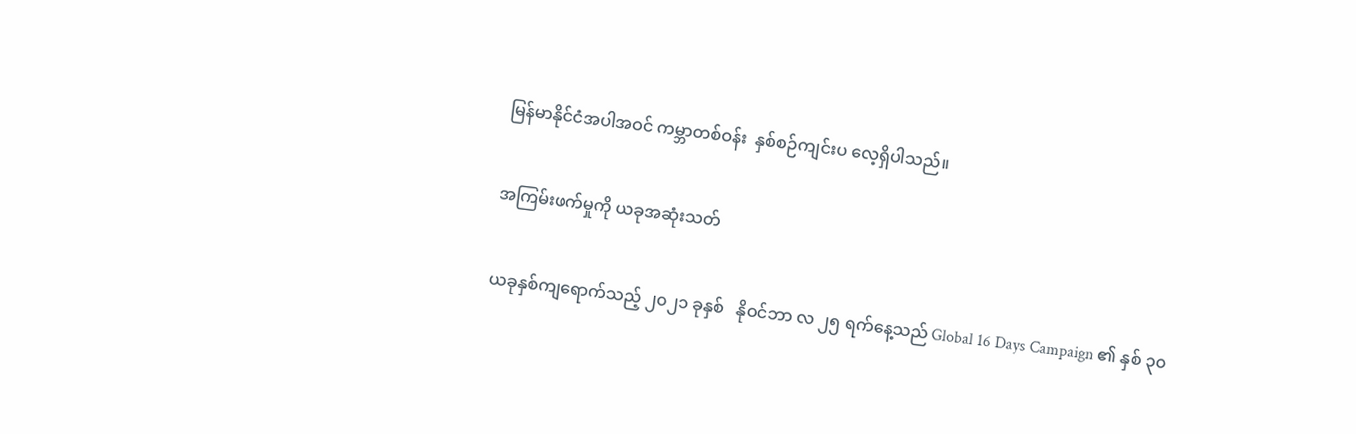မြန်မာနိုင်ငံအပါအဝင် ကမ္ဘာတစ်ဝန်း  နှစ်စဉ်ကျင်းပ လေ့ရှိပါသည်။


အကြမ်းဖက်မှုကို ယခုအဆုံးသတ်


ယခုနှစ်ကျရောက်သည့် ၂၀၂၁ ခုနှစ်   နိုဝင်ဘာ လ ၂၅ ရက်နေ့သည် Global 16 Days Campaign ၏ နှစ် ၃၀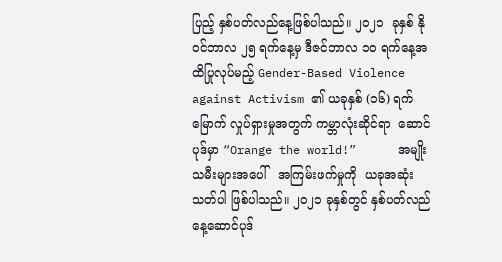ပြည့် နှစ်ပတ်လည်နေ့ဖြစ်ပါသည်။ ၂၀၂၁  ခုနှစ် နိုဝင်ဘာလ ၂၅ ရက်နေ့မှ ဒီဇင်ဘာလ ၁၀ ရက်နေ့အထိပြုလုပ်မည့် Gender-Based Violence against Activism ၏ ယခုနှစ် (၁၆) ရက်မြောက် လှုပ်ရှားမှုအတွက် ကမ္ဘာလုံးဆိုင်ရာ  ဆောင်ပုဒ်မှာ “Orange the world!”      အမျိုးသမီးများအပေါ်   အကြမ်းဖက်မှုကို  ယခုအဆုံးသတ်ပါ ဖြစ်ပါသည်။ ၂၀၂၁ ခုနှစ်တွင် နှစ်ပတ်လည်နေ့ဆောင်ပုဒ်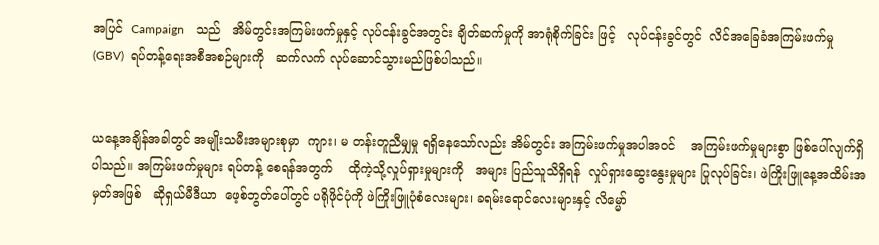အပြင်  Campaign    သည်   အိမ်တွင်းအကြမ်းဖက်မှုနှင့် လုပ်ငန်းခွင်အတွင်း ချိတ်ဆက်မှုကို အာရုံစိုက်ခြင်း ဖြင့်   လုပ်ငန်းခွင်တွင်  လိင်အခြေခံအကြမ်းဖက်မှု (GBV)  ရပ်တန့်ရေးအစီအစဉ်များကို   ဆက်လက် လုပ်ဆောင်သွားမည်ဖြစ်ပါသည်။


ယနေ့အချိန်အခါတွင် အမျိုးသမီးအများစုမှာ  ကျား၊ မ တန်းတူညီမျှမှု ရရှိနေသော်လည်း အိမ်တွင်း အကြမ်းဖက်မှုအပါအဝင်    အကြမ်းဖက်မှုများစွာ ဖြစ်ပေါ်လျက်ရှိပါသည်။ အကြမ်းဖက်မှုများ ရပ်တန့် စေရန်အတွက်    ထိုကဲ့သို့လှုပ်ရှားမှုများကို   အများ ပြည်သူသိရှိရန်  လှုပ်ရှားဆွေးနွေးမှုများ ပြုလုပ်ခြင်း၊ ဖဲကြိုးဖြူနေ့အထိမ်းအမှတ်အဖြစ်   ဆိုရှယ်မီဒီယာ  ဖေ့စ်ဘွတ်ပေါ်တွင် ပရိုဖိုင်ပုံကို ဖဲကြိုးဖြူပုံစံလေးများ၊ ခရမ်းရောင်လေးများနှင့် လိမ္မော်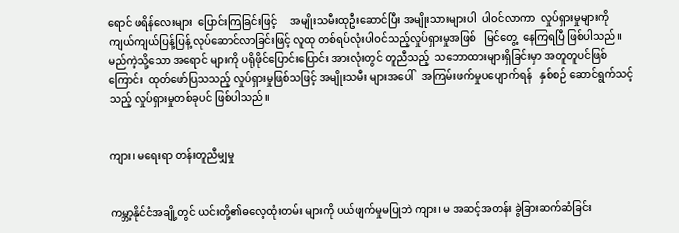ရောင် ဖရိန်လေးများ  ပြောင်းကြခြင်းဖြင့်     အမျိုးသမီးထုဦးဆောင်ပြီး အမျိုးသားများပါ  ပါဝင်လာကာ  လှုပ်ရှားမှုများကို ကျယ်ကျယ်ပြန့်ပြန့် လုပ်ဆောင်လာခြင်းဖြင့် လူထု တစ်ရပ်လုံးပါဝင်သည့်လှုပ်ရှားမှုအဖြစ်   မြင်တွေ့  နေကြရပြီ ဖြစ်ပါသည်။   မည်ကဲ့သို့သော အရောင် များကို ပရိုဖိုင်ပြောင်းပြောင်း အားလုံးတွင် တူညီသည့်  သဘောထားများရှိခြင်းမှာ အတူတူပင်ဖြစ်ကြောင်း  ထုတ်ဖော်ပြသသည့် လှုပ်ရှားမှုဖြစ်သဖြင့် အမျိုးသမီး များအပေါ်   အကြမ်းဖက်မှုပပျောက်ရန်   နှစ်စဉ် ဆောင်ရွက်သင့်သည့် လှုပ်ရှားမှုတစ်ခုပင် ဖြစ်ပါသည်။


ကျား၊ မရေးရာ တန်းတူညီမျှမှု


ကမ္ဘာ့နိုင်ငံအချို့တွင် ယင်းတို့၏ဓလေ့ထုံးတမ်း များကို ပယ်ဖျက်မှုမပြုဘဲ ကျား၊ မ အဆင့်အတန်း ခွဲခြားဆက်ဆံခြင်း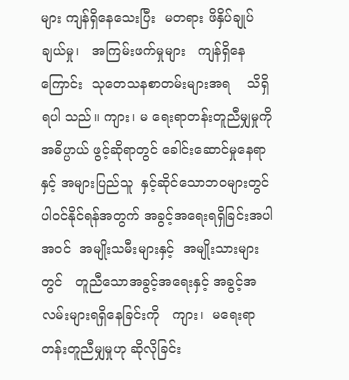များ ကျန်ရှိနေသေးပြီး  မတရား ဖိနှိပ်ချုပ်ချယ်မှု၊   အကြမ်းဖက်မှုများ   ကျန်ရှိနေ ကြောင်း  သုတေသနစာတမ်းများအရ    သိရှိရပါ သည်။ ကျား၊ မ ရေးရာတန်းတူညီမျှမှုကို  အဓိပ္ပာယ် ဖွင့်ဆိုရာတွင် ခေါင်းဆောင်မှုနေရာနှင့် အများပြည်သူ  နှင့်ဆိုင်သောဘဝများတွင်      ပါဝင်နိုင်ရန်အတွက် အခွင့်အရေးရရှိခြင်းအပါအဝင်  အမျိုးသမီးများနှင့်  အမျိုးသားများတွင်   တူညီသောအခွင့်အရေးနှင့် အခွင့်အလမ်းများရရှိနေခြင်းကို   ကျား၊  မရေးရာ တန်းတူညီမျှမှုဟု ဆိုလိုခြင်း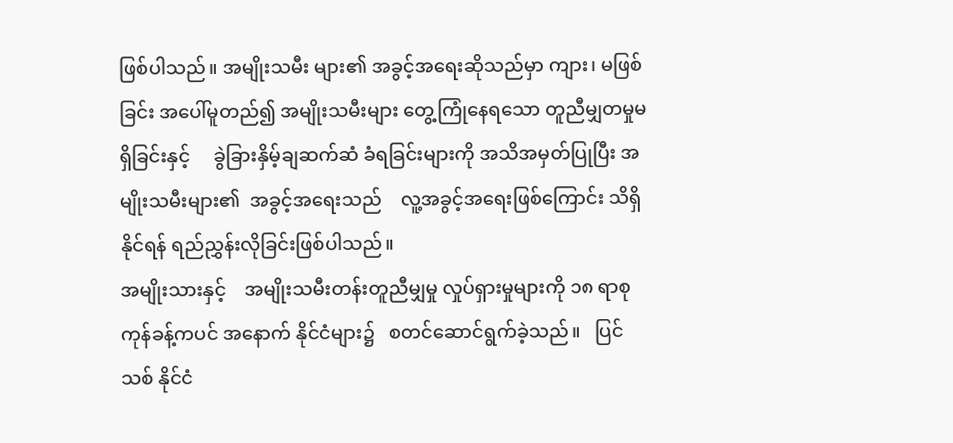ဖြစ်ပါသည်။ အမျိုးသမီး များ၏ အခွင့်အရေးဆိုသည်မှာ ကျား၊ မဖြစ်ခြင်း အပေါ်မူတည်၍ အမျိုးသမီးများ တွေ့ကြုံနေရသော တူညီမျှတမှုမရှိခြင်းနှင့်     ခွဲခြားနှိမ့်ချဆက်ဆံ ခံရခြင်းများကို အသိအမှတ်ပြုပြီး အမျိုးသမီးများ၏  အခွင့်အရေးသည်    လူ့အခွင့်အရေးဖြစ်ကြောင်း သိရှိနိုင်ရန် ရည်ညွှန်းလိုခြင်းဖြစ်ပါသည်။
အမျိုးသားနှင့်    အမျိုးသမီးတန်းတူညီမျှမှု လှုပ်ရှားမှုများကို ၁၈ ရာစုကုန်ခန့်ကပင် အနောက် နိုင်ငံများ၌   စတင်ဆောင်ရွက်ခဲ့သည်။   ပြင်သစ် နိုင်ငံ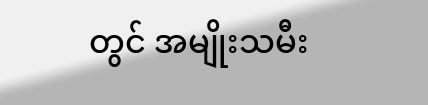တွင် အမျိုးသမီး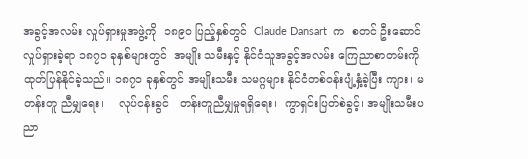အခွင့်အလမ်း လှုပ်ရှားမှုအဖွဲ့ကို  ၁၈၉၀ ပြည့်နှစ်တွင်  Claude Dansart  က  စတင် ဦးဆောင်လှုပ်ရှားခဲ့ရာ ၁၈၇၁ ခုနှစ်များတွင်  အမျိုး သမီးနှင့် နိုင်ငံသူအခွင့်အလမ်း ကြေညာစာတမ်းကို  ထုတ်ပြန်နိုင်ခဲ့သည်။ ၁၈၇၁ ခုနှစ်တွင် အမျိုးသမီး သမဂ္ဂများ နိုင်ငံတစ်ဝန်းပျံ့နှံ့ခဲ့ပြီး ကျား၊ မ တန်းတူ ညီမျှရေး၊    လုပ်ငန်းခွင်   တန်းတူညီမျှမှုရရှိရေး၊  ကွာရှင်းပြတ်စဲခွင့်၊ အမျိုးသမီးပညာ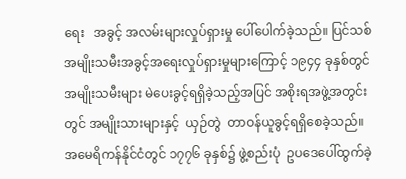ရေး   အခွင့် အလမ်းများလှုပ်ရှားမှု ပေါ်ပေါက်ခဲ့သည်။ ပြင်သစ် အမျိုးသမီးအခွင့်အရေးလှုပ်ရှားမှုများကြောင့် ၁၉၄၄ ခုနှစ်တွင် အမျိုးသမီးများ မဲပေးခွင့်ရရှိခဲ့သည့်အပြင် အစိုးရအဖွဲ့အတွင်းတွင် အမျိုးသားများနှင့်  ယှဉ်တွဲ  တာဝန်ယူခွင့်ရရှိစေခဲ့သည်။
အမေရိကန်နိုင်ငံတွင် ၁၇၇၆ ခုနှစ်၌ ဖွဲ့စည်းပုံ  ဥပဒေပေါ်ထွက်ခဲ့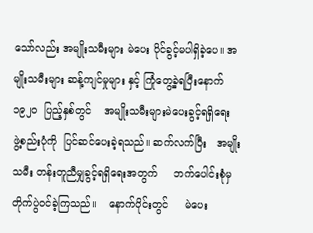သော်လည်း အမျိုးသမီးများ မဲပေး ပိုင်ခွင့်မပါရှိခဲ့ပေ။ အမျိုးသမီးများ ဆန့်ကျင်မှုများ နှင့် ကြုံတွေ့ခဲ့ရပြီးနောက်   ၁၉၂ဝ  ပြည့်နှစ်တွင်    အမျိုးသမီးများမဲပေးခွင့်ရရှိရေး        ဖွဲ့စည်းပုံကို  ပြင်ဆင်ပေးခဲ့ရသည်။ ဆက်လက်ပြီး   အမျိုးသမီး တန်းတူညီမျှခွင့်ရရှိရေးအတွက်     ဘက်ပေါင်းစုံမှ   တိုက်ပွဲဝင်ခဲ့ကြသည်။    နောက်ပိုင်းတွင်     မဲပေး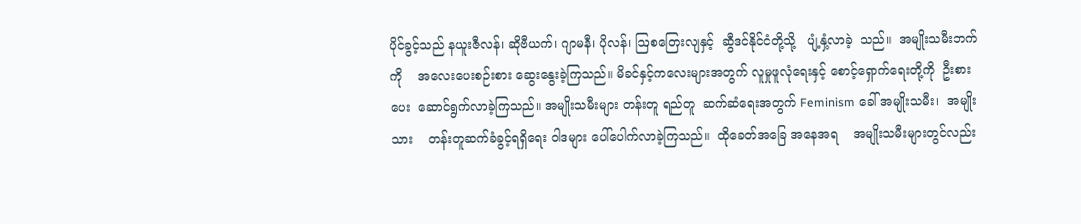ပိုင်ခွင့်သည် နယူးဇီလန်၊ ဆိုဗီယက်၊ ဂျာမနီ၊ ပိုလန်၊ ဩစတြေးလျနှင့်  ဆွီဒင်နိုင်ငံတို့သို့   ပျံ့နှံ့လာခဲ့  သည်။  အမျိုးသမီးဘက်ကို    အလေးပေးစဉ်းစား ဆွေးနွေးခဲ့ကြသည်။ မိခင်နှင့်ကလေးများအတွက် လူမှုဖူလုံရေးနှင့် စောင့်ရှောက်ရေးတို့ကို  ဦးစားပေး  ဆောင်ရွက်လာခဲ့ကြသည်။ အမျိုးသမီးများ တန်းတူ ရည်တူ  ဆက်ဆံရေးအတွက် Feminism ခေါ် အမျိုးသမီး၊  အမျိုးသား    တန်းတူဆက်ခံခွင့်ရရှိရေး ဝါဒများ ပေါ်ပေါက်လာခဲ့ကြသည်။  ထိုခေတ်အခြေ အနေအရ    အမျိုးသမီးများတွင်လည်း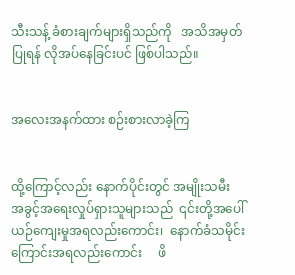သီးသန့် ခံစားချက်များရှိသည်ကို   အသိအမှတ်ပြုရန် လိုအပ်နေခြင်းပင် ဖြစ်ပါသည်။


အလေးအနက်ထား စဉ်းစားလာခဲ့ကြ


ထို့ကြောင့်လည်း နောက်ပိုင်းတွင် အမျိုးသမီး အခွင့်အရေးလှုပ်ရှားသူများသည်  ၎င်းတို့အပေါ်  ယဉ်ကျေးမှုအရလည်းကောင်း၊  နောက်ခံသမိုင်း ကြောင်းအရလည်းကောင်း     ဖိ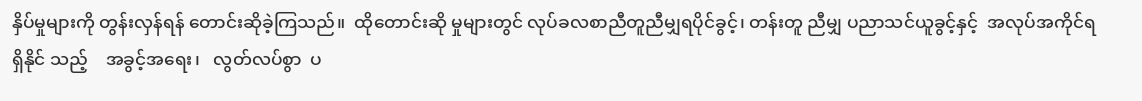နှိပ်မှုများကို တွန်းလှန်ရန် တောင်းဆိုခဲ့ကြသည်။  ထိုတောင်းဆို မှုများတွင် လုပ်ခလစာညီတူညီမျှရပိုင်ခွင့်၊ တန်းတူ ညီမျှ ပညာသင်ယူခွင့်နှင့်  အလုပ်အကိုင်ရရှိနိုင် သည့်    အခွင့်အရေး၊   လွတ်လပ်စွာ  ပ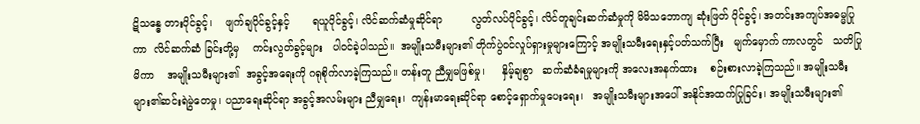ဋိသန္ဓေ တားပိုင်ခွင့်၊    ဖျက်ချပိုင်ခွင့်နှင့်       ရယူပိုင်ခွင့်၊ လိင်ဆက်ဆံမှုဆိုင်ရာ         လွတ်လပ်ပိုင်ခွင့်၊ လိင်တူချင်းဆက်ဆံမှုကို မိမိသဘောကျ ဆုံးဖြတ် ပိုင်ခွင့်၊ အတင်းအကျပ်အဓမ္မပြုကာ  လိင်ဆက်ဆံ ခြင်းတို့မှ    ကင်းလွတ်ခွင့်များ   ပါဝင်ခဲ့ပါသည်။  အမျိုးသမီးများ၏ တိုက်ပွဲဝင်လှုပ်ရှားမှုများကြောင့် အမျိုးသမီးရေးနှင့်ပတ်သက်ပြီး   မျက်မှောက် ကာလတွင်   သတိပြုမိကာ    အမျိုးသမီးများ၏  အခွင့်အရေးကို ဂရုစိုက်လာခဲ့ကြသည်။ တန်းတူ ညီမျှမဖြစ်မှု၊     နှိမ့်ချစွာ   ဆက်ဆံခံရမှုများကို အလေးအနက်ထား    စဉ်းစားလာခဲ့ကြသည်။ အမျိုးသမီးများ၏ဆင်းရဲမွဲတေမှု၊ ပညာရေးဆိုင်ရာ အခွင့်အလမ်းများ ညီမျှရေး၊  ကျန်းမာရေးဆိုင်ရာ စောင့်ရှောက်မှုပေးရေး၊   အမျိုးသမီးများအပေါ် အနိုင်အထက်ပြုခြင်း၊ အမျိုးသမီးများ၏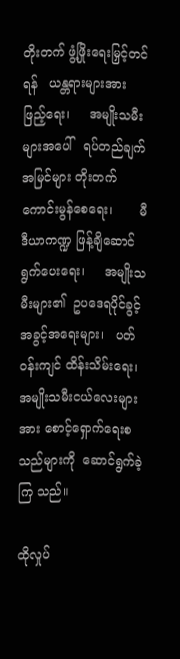တိုးတက် ဖွံ့ဖြိုးရေးမြှင့်တင်ရန်   ယန္တရားများအားဖြည့်ရေး၊     အမျိုးသမီးများအပေါ်   ရပ်တည်ချက်အမြင်များ တိုးတက်ကောင်းမွန်စေရေး၊       မီဒီယာကဏ္ဍ ဖြန့်ချိဆောင်ရွက်ပေးရေး၊     အမျိုးသမီးများ၏  ဥပဒေရပိုင်ခွင့်အခွင့်အရေးများ၊   ပတ်ဝန်းကျင် ထိန်းသိမ်းရေး၊    အမျိုးသမီးငယ်လေးများအား စောင့်ရှောက်ရေးစသည်များကို  ဆောင်ရွက်ခဲ့ကြ သည်။

ထိုလှုပ်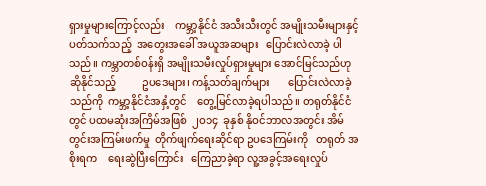ရှားမှုများကြောင့်လည်း    ကမ္ဘာ့နိုင်ငံ အသီးသီးတွင် အမျိုးသမီးများနှင့်ပတ်သက်သည့်  အတွေးအခေါ် အယူအဆများ   ပြောင်းလဲလာခဲ့ ပါသည်။ ကမ္ဘာတစ်ဝန်းရှိ အမျိုးသမီးလှုပ်ရှားမှုများ အောင်မြင်သည်ဟုဆိုနိုင်သည့်          ဥပဒေများ၊ ကန့်သတ်ချက်များ       ပြောင်းလဲလာခဲ့သည်ကို  ကမ္ဘာ့နိုင်ငံအနှံ့တွင်    တွေ့မြင်လာခဲ့ရပါသည်။ တရုတ်နိုင်ငံတွင် ပထမဆုံးအကြိမ်အဖြစ်  ၂ဝ၁၄  ခုနှစ် နိုဝင်ဘာလအတွင်း အိမ်တွင်းအကြမ်းဖက်မှု  တိုက်ဖျက်ရေးဆိုင်ရာ ဥပဒေကြမ်းကို   တရုတ် အစိုးရက    ရေးဆွဲပြီးကြောင်း   ကြေညာခဲ့ရာ လူ့အခွင့်အရေးလှုပ်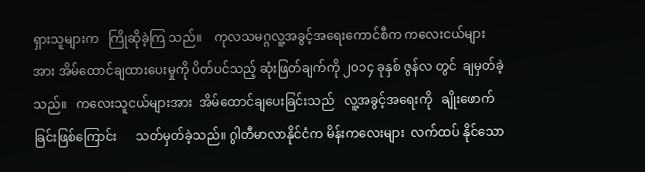ရှားသူများက   ကြိုဆိုခဲ့ကြ သည်။    ကုလသမဂ္ဂလူ့အခွင့်အရေးကောင်စီက ကလေးငယ်များအား အိမ်ထောင်ချထားပေးမှုကို ပိတ်ပင်သည့် ဆုံးဖြတ်ချက်ကို ၂၀၁၄ ခုနှစ် ဇွန်လ တွင်  ချမှတ်ခဲ့သည်။   ကလေးသူငယ်များအား  အိမ်ထောင်ချပေးခြင်းသည်   လူ့အခွင့်အရေးကို   ချိုးဖောက်ခြင်းဖြစ်ကြောင်း      သတ်မှတ်ခဲ့သည်။ ဂွါတီမာလာနိုင်ငံက မိန်းကလေးများ  လက်ထပ် နိုင်သော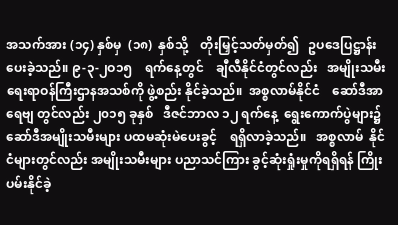အသက်အား (၁၄) နှစ်မှ  (၁၈)  နှစ်သို့    တိုးမြှင့်သတ်မှတ်၍   ဥပဒေပြဋ္ဌာန်းပေးခဲ့သည်။ ၉-၃-၂ဝ၁၅    ရက်နေ့တွင်    ချီလီနိုင်ငံတွင်လည်း   အမျိုးသမီးရေးရာဝန်ကြီးဌာနအသစ်ကို ဖွဲ့စည်း နိုင်ခဲ့သည်။  အစ္စလာမ်နိုင်ငံ    ဆော်ဒီအာရေဗျ တွင်လည်း ၂၀၁၅ ခုနှစ်   ဒီဇင်ဘာလ ၁၂ ရက်နေ့  ရွေးကောက်ပွဲများ၌    ဆော်ဒီအမျိုးသမီးများ ပထမဆုံးမဲပေးခွင့်    ရရှိလာခဲ့သည်။   အစ္စလာမ်  နိုင်ငံများတွင်လည်း အမျိုးသမီးများ ပညာသင်ကြား ခွင့်ဆုံးရှုံးမှုကိုရရှိရန် ကြိုးပမ်းနိုင်ခဲ့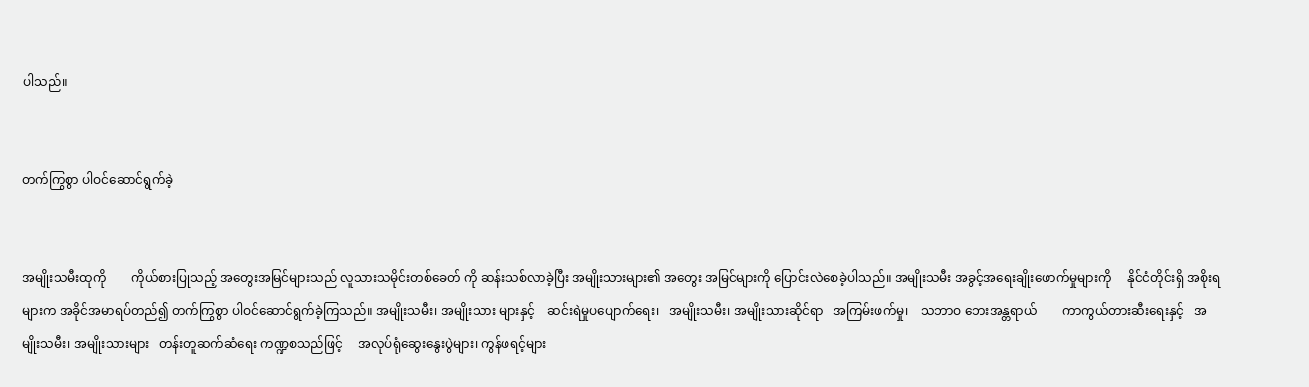ပါသည်။


တက်ကြွစွာ ပါဝင်ဆောင်ရွက်ခဲ့


အမျိုးသမီးထုကို        ကိုယ်စားပြုသည့် အတွေးအမြင်များသည် လူသားသမိုင်းတစ်ခေတ် ကို ဆန်းသစ်လာခဲ့ပြီး အမျိုးသားများ၏ အတွေး အမြင်များကို ပြောင်းလဲစေခဲ့ပါသည်။ အမျိုးသမီး အခွင့်အရေးချိုးဖောက်မှုများကို     နိုင်ငံတိုင်းရှိ အစိုးရများက အခိုင်အမာရပ်တည်၍ တက်ကြွစွာ ပါဝင်ဆောင်ရွက်ခဲ့ကြသည်။ အမျိုးသမီး၊ အမျိုးသား များနှင့်    ဆင်းရဲမှုပပျောက်ရေး၊   အမျိုးသမီး၊ အမျိုးသားဆိုင်ရာ   အကြမ်းဖက်မှု၊    သဘာဝ ဘေးအန္တရာယ်        ကာကွယ်တားဆီးရေးနှင့်   အမျိုးသမီး၊ အမျိုးသားများ   တန်းတူဆက်ဆံရေး ကဏ္ဍစသည်ဖြင့်     အလုပ်ရုံဆွေးနွေးပွဲများ၊ ကွန်ဖရင့်များ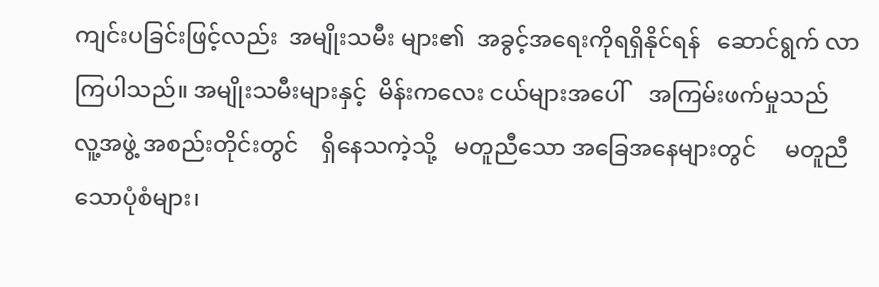ကျင်းပခြင်းဖြင့်လည်း  အမျိုးသမီး များ၏  အခွင့်အရေးကိုရရှိနိုင်ရန်   ဆောင်ရွက် လာကြပါသည်။ အမျိုးသမီးများနှင့်  မိန်းကလေး ငယ်များအပေါ်    အကြမ်းဖက်မှုသည်  လူ့အဖွဲ့ အစည်းတိုင်းတွင်    ရှိနေသကဲ့သို့   မတူညီသော အခြေအနေများတွင်     မတူညီသောပုံစံများ၊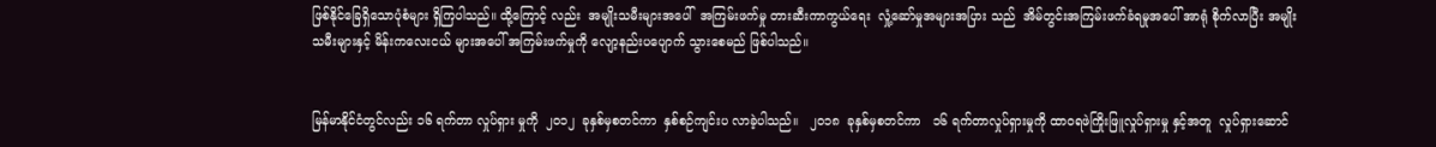ဖြစ်နိုင်ခြေရှိသောပုံစံများ ရှိကြပါသည်။ ထို့ကြောင့် လည်း  အမျိုးသမီးများအပေါ်  အကြမ်းဖက်မှု တားဆီးကာကွယ်ရေး  လှုံ့ဆော်မှုအများအပြား သည်  အိမ်တွင်းအကြမ်းဖက်ခံရမှုအပေါ် အာရုံ စိုက်လာပြီး အမျိုးသမီးများနှင့် မိန်းကလေးငယ် များအပေါ် အကြမ်းဖက်မှုကို လျော့နည်းပပျောက် သွားစေမည် ဖြစ်ပါသည်။


မြန်မာနိုင်ငံတွင်လည်း ၁၆ ရက်တာ လှုပ်ရှား မှုကို  ၂၀၁၂  ခုနှစ်မှစတင်ကာ  နှစ်စဉ်ကျင်းပ လာခဲ့ပါသည်။   ၂၀၁၈  ခုနှစ်မှစတင်ကာ   ၁၆ ရက်တာလှုပ်ရှားမှုကို ထာဝရဖဲကြိုးဖြူလှုပ်ရှားမှု နှင့်အတူ  လှုပ်ရှားဆောင်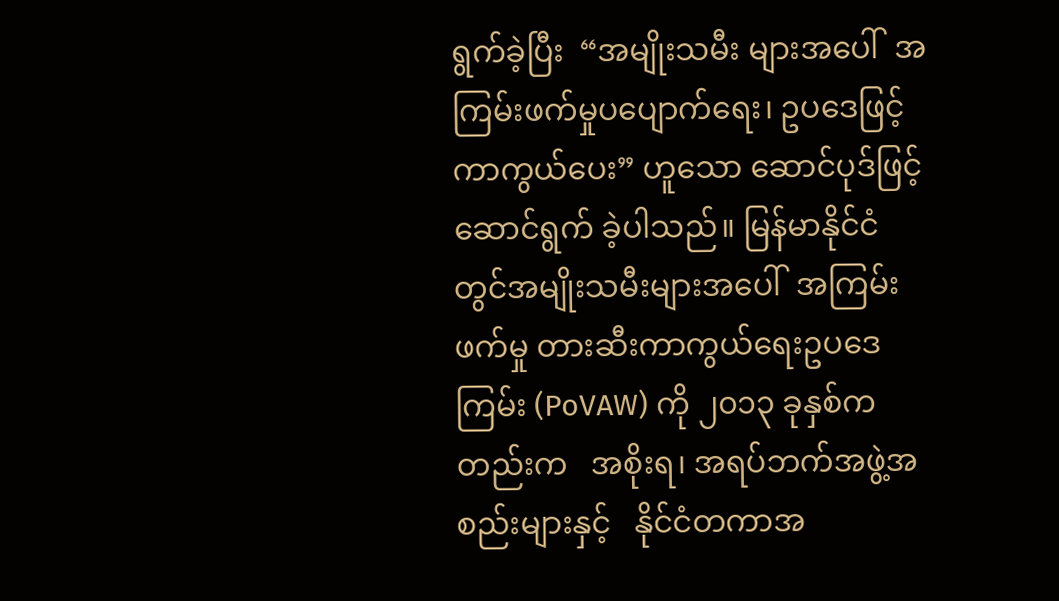ရွက်ခဲ့ပြီး  “အမျိုးသမီး များအပေါ်  အကြမ်းဖက်မှုပပျောက်ရေး၊ ဥပဒေဖြင့်  ကာကွယ်ပေး” ဟူသော ဆောင်ပုဒ်ဖြင့် ဆောင်ရွက် ခဲ့ပါသည်။ မြန်မာနိုင်ငံတွင်အမျိုးသမီးများအပေါ်  အကြမ်းဖက်မှု တားဆီးကာကွယ်ရေးဥပဒေကြမ်း (PoVAW) ကို ၂၀၁၃ ခုနှစ်ကတည်းက   အစိုးရ၊ အရပ်ဘက်အဖွဲ့အစည်းများနှင့်   နိုင်ငံတကာအ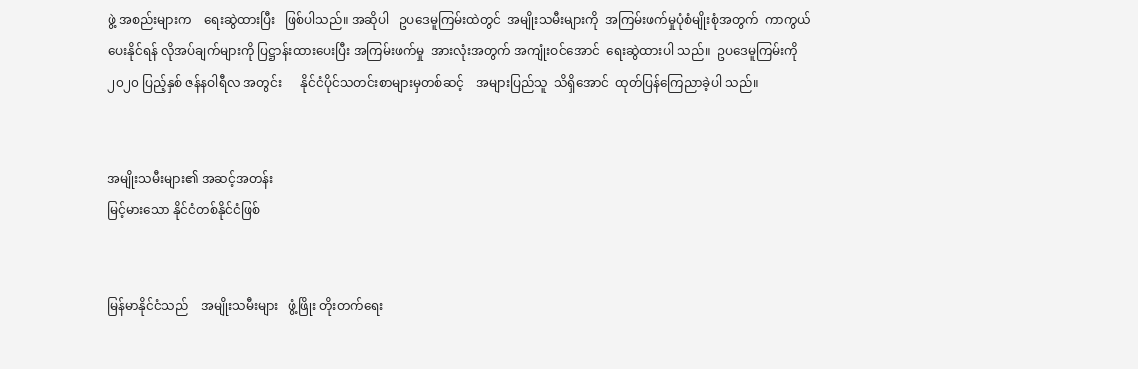ဖွဲ့ အစည်းများက    ရေးဆွဲထားပြီး   ဖြစ်ပါသည်။ အဆိုပါ   ဥပဒေမူကြမ်းထဲတွင်  အမျိုးသမီးများကို  အကြမ်းဖက်မှုပုံစံမျိုးစုံအတွက်  ကာကွယ်ပေးနိုင်ရန် လိုအပ်ချက်များကို ပြဋ္ဌာန်းထားပေးပြီး အကြမ်းဖက်မှု  အားလုံးအတွက် အကျုံးဝင်အောင်  ရေးဆွဲထားပါ သည်။  ဥပဒေမူကြမ်းကို   ၂၀၂၀ ပြည့်နှစ် ဇန်နဝါရီလ အတွင်း      နိုင်ငံပိုင်သတင်းစာများမှတစ်ဆင့်    အများပြည်သူ  သိရှိအောင်  ထုတ်ပြန်ကြေညာခဲ့ပါ သည်။


အမျိုးသမီးများ၏ အဆင့်အတန်း
မြင့်မားသော နိုင်ငံတစ်နိုင်ငံဖြစ်


မြန်မာနိုင်ငံသည်    အမျိုးသမီးများ   ဖွံ့ဖြိုး တိုးတက်ရေး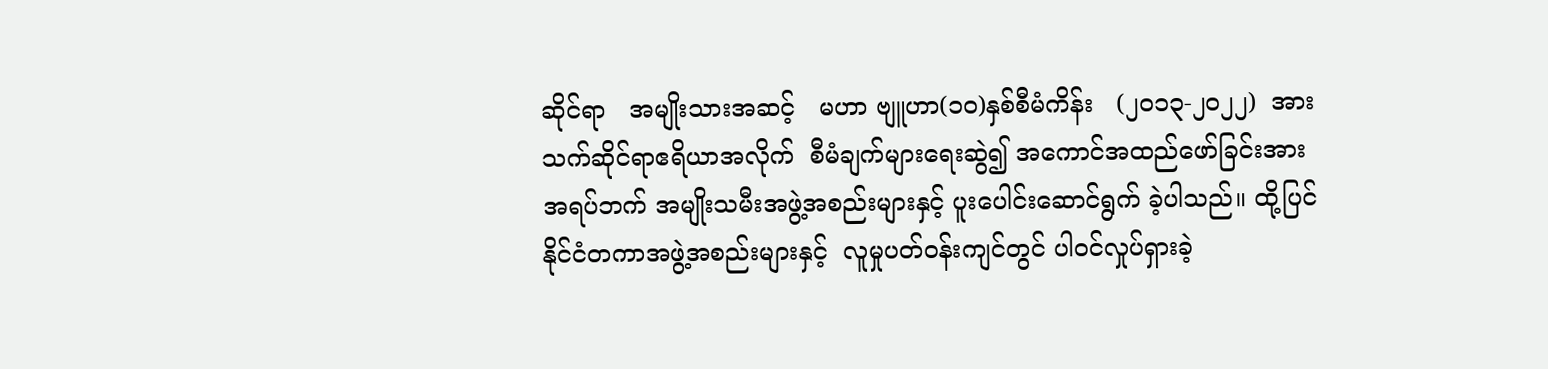ဆိုင်ရာ   အမျိုးသားအဆင့်   မဟာ ဗျူဟာ(၁၀)နှစ်စီမံကိန်း   (၂ဝ၁၃-၂၀၂၂)  အား သက်ဆိုင်ရာဧရိယာအလိုက်  စီမံချက်များရေးဆွဲ၍ အကောင်အထည်ဖော်ခြင်းအား        အရပ်ဘက် အမျိုးသမီးအဖွဲ့အစည်းများနှင့် ပူးပေါင်းဆောင်ရွက် ခဲ့ပါသည်။ ထို့ပြင် နိုင်ငံတကာအဖွဲ့အစည်းများနှင့်  လူမှုပတ်ဝန်းကျင်တွင် ပါဝင်လှုပ်ရှားခဲ့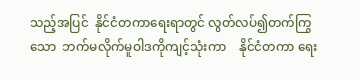သည့်အပြင်  နိုင်ငံတကာရေးရာတွင် လွတ်လပ်၍တက်ကြွသော  ဘက်မလိုက်မူဝါဒကိုကျင့်သုံးကာ    နိုင်ငံတကာ ရေး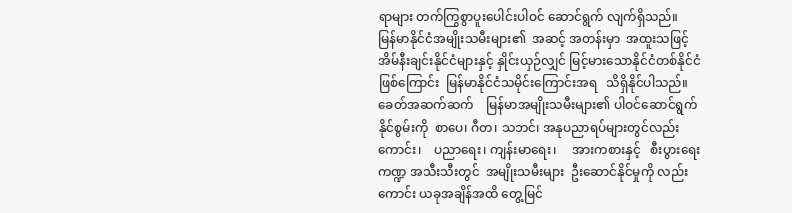ရာများ တက်ကြွစွာပူးပေါင်းပါဝင် ဆောင်ရွက် လျက်ရှိသည်။   မြန်မာနိုင်ငံအမျိုးသမီးများ၏  အဆင့် အတန်းမှာ  အထူးသဖြင့်  အိမ်နီးချင်းနိုင်ငံများနှင့် နှိုင်းယှဉ်လျှင် မြင့်မားသောနိုင်ငံတစ်နိုင်ငံဖြစ်ကြောင်း  မြန်မာနိုင်ငံသမိုင်းကြောင်းအရ   သိရှိနိုင်ပါသည်။ ခေတ်အဆက်ဆက်    မြန်မာအမျိုးသမီးများ၏ ပါဝင်ဆောင်ရွက်နိုင်စွမ်းကို  စာပေ၊ ဂီတ၊ သဘင်၊ အနုပညာရပ်များတွင်လည်းကောင်း၊    ပညာရေး၊ ကျန်းမာရေး၊     အားကစားနှင့်   စီးပွားရေးကဏ္ဍ အသီးသီးတွင်  အမျိုးသမီးများ  ဦးဆောင်နိုင်မှုကို လည်းကောင်း ယခုအချိန်အထိ တွေ့မြင်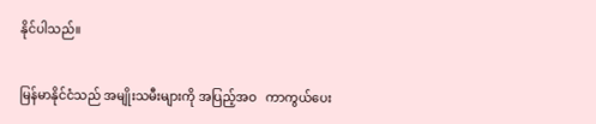နိုင်ပါသည်။


မြန်မာနိုင်ငံသည် အမျိုးသမီးများကို အပြည့်အဝ   ကာကွယ်ပေး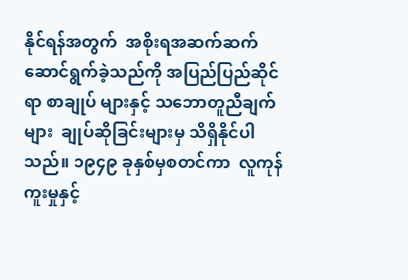နိုင်ရန်အတွက်  အစိုးရအဆက်ဆက် ဆောင်ရွက်ခဲ့သည်ကို အပြည်ပြည်ဆိုင်ရာ စာချုပ် များနှင့် သဘောတူညီချက်များ  ချုပ်ဆိုခြင်းများမှ သိရှိနိုင်ပါသည်။ ၁၉၄၉ ခုနှစ်မှစတင်ကာ  လူကုန် ကူးမှုနှင့်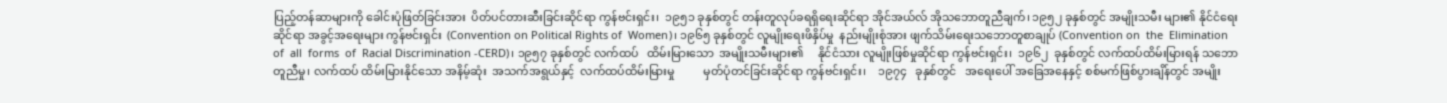ပြည့်တန်ဆာများကို ခေါင်းပုံဖြတ်ခြင်းအား  ပိတ်ပင်တားဆီးခြင်းဆိုင်ရာ ကွန်ဗင်းရှင်း၊  ၁၉၅၁ ခုနှစ်တွင် တန်းတူလုပ်ခရရှိရေးဆိုင်ရာ အိုင်အယ်လ် အိုသဘောတူညီချက်၊ ၁၉၅၂ ခုနှစ်တွင် အမျိုးသမီး များ၏ နိုင်ငံရေးဆိုင်ရာ အခွင့်အရေးများ ကွန်ဗင်းရှင်း  (Convention on Political Rights of  Women)၊ ၁၉၆၅ ခုနှစ်တွင် လူမျိုးရေးဖိနှိပ်မှု  နည်းမျိုးစုံအား ဖျက်သိမ်းရေးသဘောတူစာချုပ် (Convention on  the  Elimination  of  all  forms  of  Racial Discrimination -CERD)၊ ၁၉၅၇ ခုနှစ်တွင် လက်ထပ်   ထိမ်းမြားသော  အမျိုးသမီးများ၏     နိုင်ငံသား လူမျိုးဖြစ်မှုဆိုင်ရာ ကွန်ဗင်းရှင်း၊  ၁၉၆၂  ခုနှစ်တွင် လက်ထပ်ထိမ်းမြားရန် သဘောတူညီမှု၊ လက်ထပ် ထိမ်းမြားနိုင်သော အနိမ့်ဆုံး  အသက်အရွယ်နှင့်  လက်ထပ်ထိမ်းမြားမှု          မှတ်ပုံတင်ခြင်းဆိုင်ရာ ကွန်ဗင်းရှင်း၊    ၁၉၇၄   ခုနှစ်တွင်   အရေးပေါ် အခြေအနေနှင့် စစ်မက်ဖြစ်ပွားချိန်တွင် အမျိုး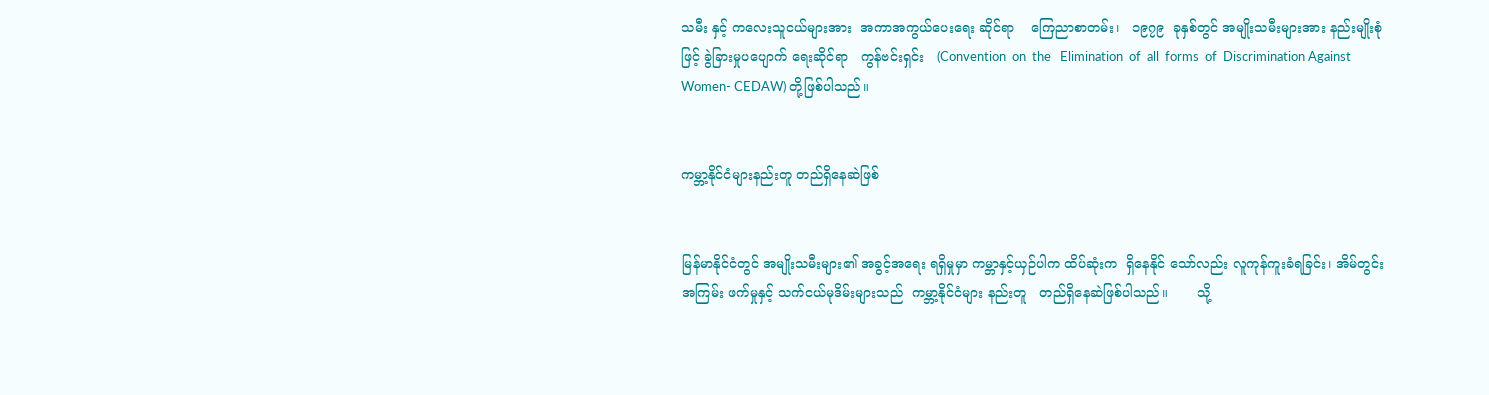သမီး နှင့် ကလေးသူငယ်များအား  အကာအကွယ်ပေးရေး ဆိုင်ရာ    ကြေညာစာတမ်း၊   ၁၉၇၉  ခုနှစ်တွင် အမျိုးသမီးများအား နည်းမျိုးစုံဖြင့် ခွဲခြားမှုပပျောက် ရေးဆိုင်ရာ   ကွန်ဗင်းရှင်း   (Convention  on  the   Elimination  of  all  forms  of  Discrimination Against Women- CEDAW) တို့ဖြစ်ပါသည်။


ကမ္ဘာ့နိုင်ငံများနည်းတူ တည်ရှိနေဆဲဖြစ်


မြန်မာနိုင်ငံတွင် အမျိုးသမီးများ၏ အခွင့်အရေး ရရှိမှုမှာ ကမ္ဘာနှင့်ယှဉ်ပါက ထိပ်ဆုံးက  ရှိနေနိုင် သော်လည်း လူကုန်ကူးခံရခြင်း၊ အိမ်တွင်းအကြမ်း ဖက်မှုနှင့် သက်ငယ်မုဒိမ်းများသည်  ကမ္ဘာ့နိုင်ငံများ နည်းတူ   တည်ရှိနေဆဲဖြစ်ပါသည်။       သို့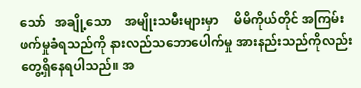သော်   အချို့သော    အမျိုးသမီးများမှာ     မိမိကိုယ်တိုင် အကြမ်းဖက်မှုခံရသည်ကို နားလည်သဘောပေါက်မှု အားနည်းသည်ကိုလည်း     တွေ့ရှိနေရပါသည်။ အ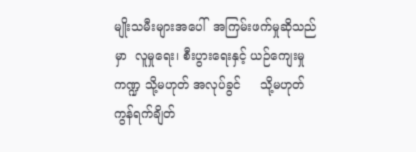မျိုးသမီးများအပေါ်  အကြမ်းဖက်မှုဆိုသည်မှာ  လူမှုရေး၊ စီးပွားရေးနှင့် ယဉ်ကျေးမှုကဏ္ဍ သို့မဟုတ် အလုပ်ခွင်     သို့မဟုတ်   ကွန်ရက်ချိတ်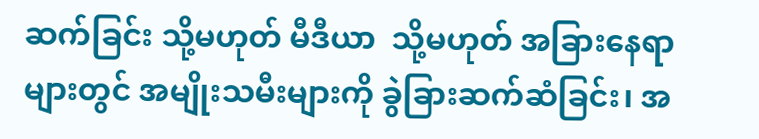ဆက်ခြင်း သို့မဟုတ် မီဒီယာ  သို့မဟုတ် အခြားနေရာများတွင် အမျိုးသမီးများကို ခွဲခြားဆက်ဆံခြင်း၊ အ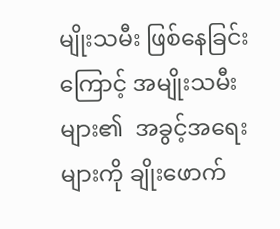မျိုးသမီး ဖြစ်နေခြင်းကြောင့် အမျိုးသမီးများ၏  အခွင့်အရေး များကို ချိုးဖောက်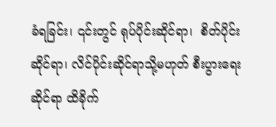ခံရခြင်း၊ ၎င်းတွင် ရုပ်ပိုင်းဆိုင်ရာ၊  စိတ်ပိုင်းဆိုင်ရာ၊ လိင်ပိုင်းဆိုင်ရာသို့မဟုတ် စီးပွားရေး  ဆိုင်ရာ ထိခိုက်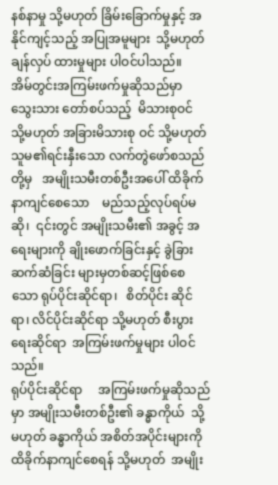နစ်နာမှု သို့မဟုတ် ခြိမ်းခြောက်မှုနှင့် အနိုင်ကျင့်သည့် အပြုအမူများ  သို့မဟုတ် ချန်လှပ် ထားမှုများ ပါဝင်ပါသည်။
အိမ်တွင်းအကြမ်းဖက်မှုဆိုသည်မှာ သွေးသား တော်စပ်သည့်  မိသားစုဝင်  သို့မဟုတ် အခြားမိသားစု ဝင် သို့မဟုတ် သူမ၏ရင်းနှီးသော လက်တွဲဖော်စသည် တို့မှ   အမျိုးသမီးတစ်ဦးအပေါ် ထိခိုက်နာကျင်စေသော    မည်သည့်လုပ်ရပ်မဆို၊  ၎င်းတွင် အမျိုးသမီး၏ အခွင့် အရေးများကို ချိုးဖောက်ခြင်းနှင့် ခွဲခြားဆက်ဆံခြင်း များမှတစ်ဆင့်ဖြစ်စေသော ရုပ်ပိုင်းဆိုင်ရာ၊   စိတ်ပိုင်း ဆိုင်ရာ၊ လိင်ပိုင်းဆိုင်ရာ သို့မဟုတ် စီးပွားရေးဆိုင်ရာ  အကြမ်းဖက်မှုများ ပါဝင်သည်။
ရုပ်ပိုင်းဆိုင်ရာ     အကြမ်းဖက်မှုဆိုသည်မှာ အမျိုးသမီးတစ်ဦး၏ ခန္ဓာကိုယ်  သို့မဟုတ် ခန္ဓာကိုယ် အစိတ်အပိုင်းများကို ထိခိုက်နာကျင်စေရန် သို့မဟုတ်  အမျိုး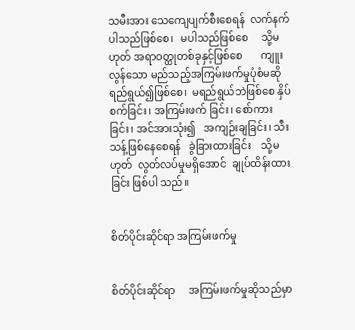သမီးအား သေကျေပျက်စီးစေရန်  လက်နက် ပါသည်ဖြစ်စေ၊   မပါသည်ဖြစ်စေ     သို့မဟုတ် အရာဝတ္ထုတစ်ခုနှင့်ဖြစ်စေ       ကျူးလွန်သော မည်သည့်အကြမ်းဖက်မှုပုံစံမဆို ရည်ရွယ်၍ဖြစ်စေ၊  မရည်ရွယ်ဘဲဖြစ်စေ နှိပ်စက်ခြင်း၊ အကြမ်းဖက် ခြင်း၊ စော်ကားခြင်း၊ အင်အားသုံး၍   အကျဉ်းချခြင်း၊ သီးသန့်ဖြစ်နေစေရန်   ခွဲခြားထားခြင်း    သို့မဟုတ်  လွတ်လပ်မှုမရှိအောင်  ချုပ်ထိန်းထားခြင်း ဖြစ်ပါ သည်။


စိတ်ပိုင်းဆိုင်ရာ အကြမ်းဖက်မှု


စိတ်ပိုင်းဆိုင်ရာ     အကြမ်းဖက်မှုဆိုသည်မှာ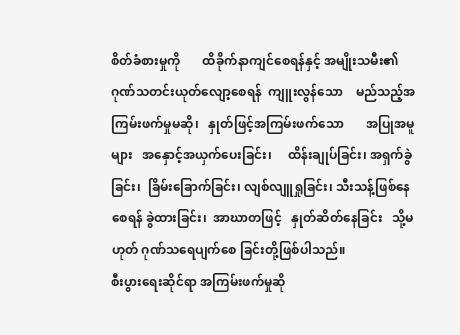စိတ်ခံစားမှုကို       ထိခိုက်နာကျင်စေရန်နှင့် အမျိုးသမီး၏    ဂုဏ်သတင်းယုတ်လျော့စေရန်  ကျူးလွန်သော    မည်သည့်အကြမ်းဖက်မှုမဆို၊   နှုတ်ဖြင့်အကြမ်းဖက်သော       အပြုအမူများ   အနှောင့်အယှက်ပေးခြင်း၊     ထိန်းချုပ်ခြင်း၊ အရှက်ခွဲခြင်း၊  ခြိမ်းခြောက်ခြင်း၊ လျစ်လျူရှုခြင်း၊ သီးသန့်ဖြစ်နေစေရန် ခွဲထားခြင်း၊  အာဃာတဖြင့်   နှုတ်ဆိတ်နေခြင်း   သို့မဟုတ် ဂုဏ်သရေပျက်စေ ခြင်းတို့ဖြစ်ပါသည်။
စီးပွားရေးဆိုင်ရာ အကြမ်းဖက်မှုဆို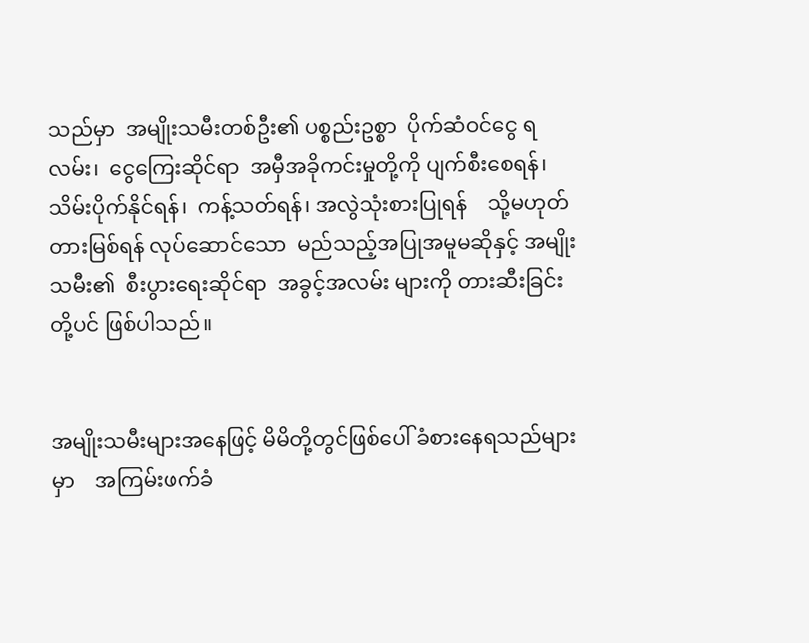သည်မှာ  အမျိုးသမီးတစ်ဦး၏ ပစ္စည်းဥစ္စာ  ပိုက်ဆံဝင်ငွေ ရလမ်း၊  ငွေကြေးဆိုင်ရာ  အမှီအခိုကင်းမှုတို့ကို ပျက်စီးစေရန်၊ သိမ်းပိုက်နိုင်ရန်၊  ကန့်သတ်ရန်၊ အလွဲသုံးစားပြုရန်    သို့မဟုတ်   တားမြစ်ရန် လုပ်ဆောင်သော  မည်သည့်အပြုအမူမဆိုနှင့် အမျိုးသမီး၏  စီးပွားရေးဆိုင်ရာ  အခွင့်အလမ်း များကို တားဆီးခြင်းတို့ပင် ဖြစ်ပါသည်။


အမျိုးသမီးများအနေဖြင့် မိမိတို့တွင်ဖြစ်ပေါ် ခံစားနေရသည်များမှာ    အကြမ်းဖက်ခံ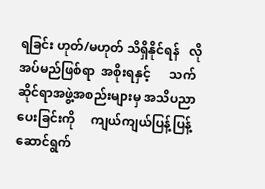ရခြင်း ဟုတ်/မဟုတ် သိရှိနိုင်ရန်   လိုအပ်မည်ဖြစ်ရာ  အစိုးရနှင့်      သက်ဆိုင်ရာအဖွဲ့အစည်းများမှ အသိပညာပေးခြင်းကို     ကျယ်ကျယ်ပြန့်ပြန့် ဆောင်ရွက်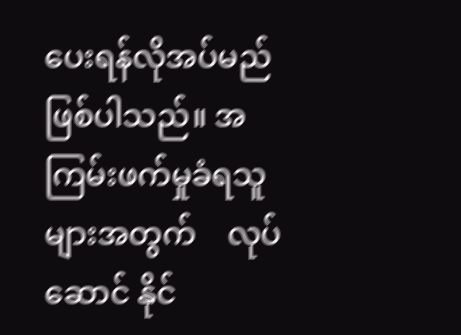ပေးရန်လိုအပ်မည်     ဖြစ်ပါသည်။ အကြမ်းဖက်မှုခံရသူများအတွက်    လုပ်ဆောင် နိုင်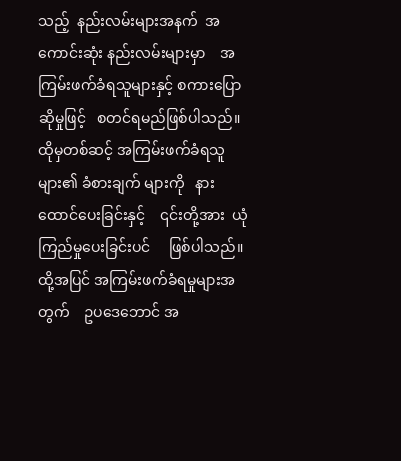သည့်  နည်းလမ်းများအနက်  အကောင်းဆုံး နည်းလမ်းများမှာ    အကြမ်းဖက်ခံရသူများနှင့် စကားပြောဆိုမှုဖြင့်   စတင်ရမည်ဖြစ်ပါသည်။  ထိုမှတစ်ဆင့် အကြမ်းဖက်ခံရသူများ၏ ခံစားချက် များကို   နားထောင်ပေးခြင်းနှင့်    ၎င်းတို့အား  ယုံကြည်မှုပေးခြင်းပင်     ဖြစ်ပါသည်။     ထို့အပြင် အကြမ်းဖက်ခံရမှုများအတွက်    ဥပဒေဘောင် အ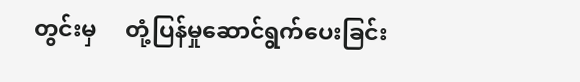တွင်းမှ     တုံ့ပြန်မှုဆောင်ရွက်ပေးခြင်း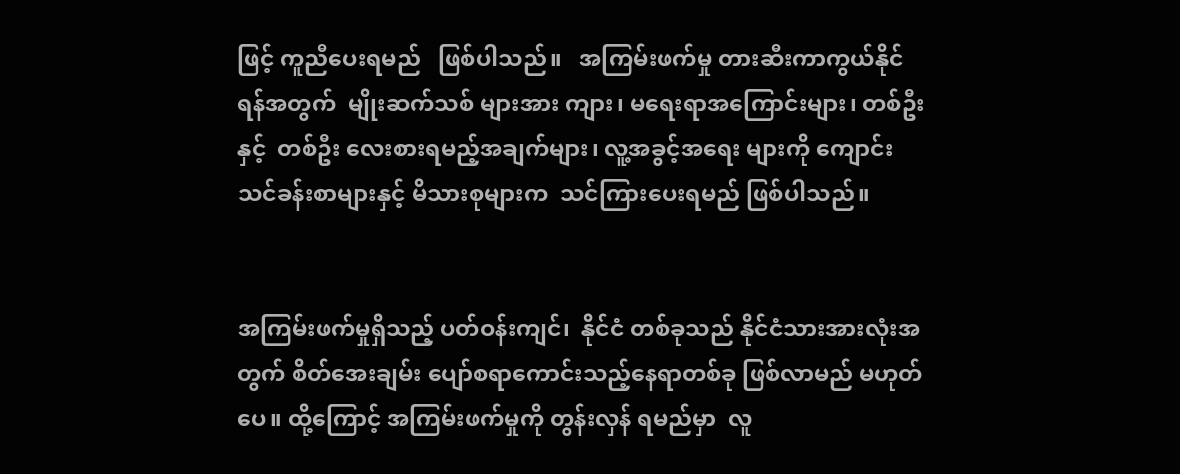ဖြင့် ကူညီပေးရမည်   ဖြစ်ပါသည်။   အကြမ်းဖက်မှု တားဆီးကာကွယ်နိုင်ရန်အတွက်  မျိုးဆက်သစ် များအား ကျား၊ မရေးရာအကြောင်းများ၊ တစ်ဦးနှင့်  တစ်ဦး လေးစားရမည့်အချက်များ၊ လူ့အခွင့်အရေး များကို ကျောင်းသင်ခန်းစာများနှင့် မိသားစုများက  သင်ကြားပေးရမည် ဖြစ်ပါသည်။


အကြမ်းဖက်မှုရှိသည့် ပတ်ဝန်းကျင်၊  နိုင်ငံ တစ်ခုသည် နိုင်ငံသားအားလုံးအတွက် စိတ်အေးချမ်း ပျော်စရာကောင်းသည့်နေရာတစ်ခု ဖြစ်လာမည် မဟုတ်ပေ။ ထို့ကြောင့် အကြမ်းဖက်မှုကို တွန်းလှန် ရမည်မှာ  လူ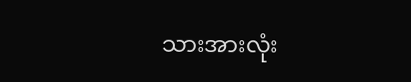သားအားလုံး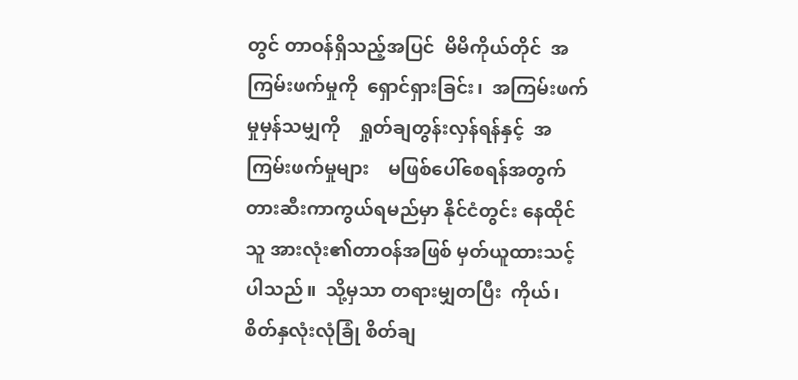တွင် တာဝန်ရှိသည့်အပြင်  မိမိကိုယ်တိုင်  အကြမ်းဖက်မှုကို  ရှောင်ရှားခြင်း၊  အကြမ်းဖက်မှုမှန်သမျှကို    ရှုတ်ချတွန်းလှန်ရန်နှင့်  အကြမ်းဖက်မှုများ    မဖြစ်ပေါ်စေရန်အတွက် တားဆီးကာကွယ်ရမည်မှာ နိုင်ငံတွင်း နေထိုင်သူ အားလုံး၏တာဝန်အဖြစ် မှတ်ယူထားသင့်ပါသည်။  သို့မှသာ တရားမျှတပြီး  ကိုယ်၊  စိတ်နှလုံးလုံခြုံ စိတ်ချ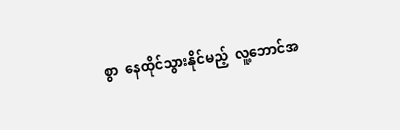စွာ  နေထိုင်သွားနိုင်မည့်  လူ့ဘောင်အ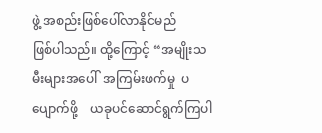ဖွဲ့ အစည်းဖြစ်ပေါ်လာနိုင်မည်      ဖြစ်ပါသည်။ ထို့ကြောင့် “အမျိုးသမီးများအပေါ်  အကြမ်းဖက်မှု  ပပျောက်ဖို့    ယခုပင်ဆောင်ရွက်ကြပါ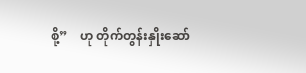စို့”    ဟု တိုက်တွန်းနှိုးဆော်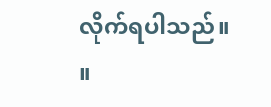လိုက်ရပါသည်။    ။